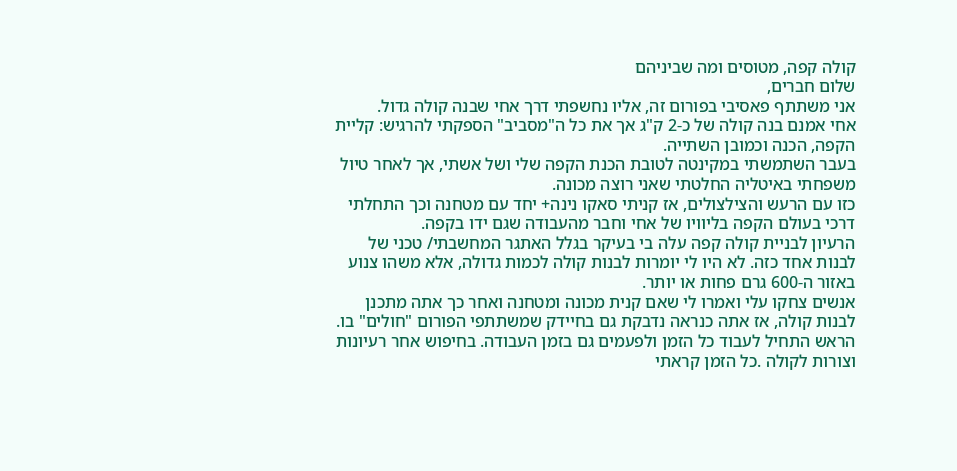קולה קפה, מטוסים ומה שביניהם
שלום חברים,
אני משתתף פאסיבי בפורום זה, אליו נחשפתי דרך אחי שבנה קולה גדול.
אחי אמנם בנה קולה של כ-2 ק"ג אך את כל ה"מסביב" הספקתי להרגיש: קליית הקפה, הכנה וכמובן השתייה.
בעבר השתמשתי במקינטה לטובת הכנת הקפה שלי ושל אשתי, אך לאחר טיול משפחתי באיטליה החלטתי שאני רוצה מכונה.
כזו עם הרעש והצילצולים, אז קניתי סאקו נינה+ יחד עם מטחנה וכך התחלתי דרכי בעולם הקפה בליוויו של אחי וחבר מהעבודה שגם ידו בקפה.
הרעיון לבניית קולה קפה עלה בי בעיקר בגלל האתגר המחשבתי/ טכני של לבנות אחד כזה. לא היו לי יומרות לבנות קולה לכמות גדולה, אלא משהו צנוע באזור ה-600 גרם פחות או יותר.
אנשים צחקו עלי ואמרו לי שאם קנית מכונה ומטחנה ואחר כך אתה מתכנן לבנות קולה, אז אתה כנראה נדבקת גם בחיידק שמשתתפי הפורום "חולים" בו.
הראש התחיל לעבוד כל הזמן ולפעמים גם בזמן העבודה. בחיפוש אחר רעיונות וצורות לקולה .כל הזמן קראתי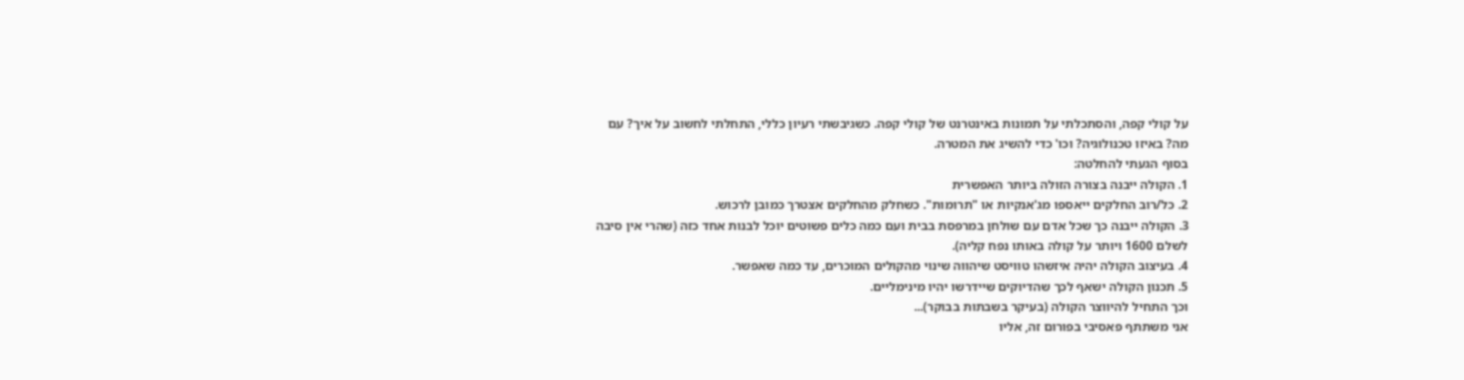על קולי קפה, והסתכלתי על תמונות באינטרנט של קולי קפה. כשגיבשתי רעיון כללי, התחלתי לחשוב על איך? עם מה? באיזו טכנולוגיה? וכו' כדי להשיג את המטרה.
בסוף הגעתי להחלטה:
1. הקולה ייבנה בצורה הזולה ביותר האפשרית
2. כל/רוב החלקים ייאספו מג'אנקיות או "תרומות". כשחלק מהחלקים אצטרך כמובן לרכוש.
3. הקולה ייבנה כך שכל אדם עם שולחן במרפסת בבית ועם כמה כלים פשוטים יוכל לבנות אחד כזה (שהרי אין סיבה לשלם 1600 ויותר על קולה באותו נפח קליה).
4. בעיצוב הקולה יהיה איזשהו טוויסט שיהווה שינוי מהקולים המוכרים, עד כמה שאפשר.
5. תכנון הקולה ישאף לכך שהדיוקים שיידרשו יהיו מינימליים.
וכך התחיל להיווצר הקולה (בעיקר בשבתות בבוקר)...
אני משתתף פאסיבי בפורום זה, אליו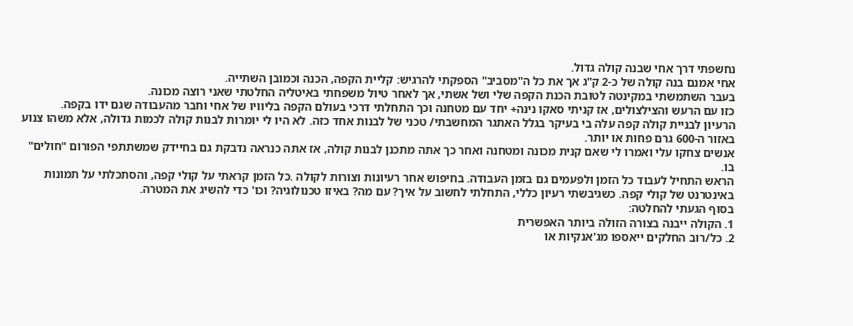נחשפתי דרך אחי שבנה קולה גדול.
אחי אמנם בנה קולה של כ-2 ק"ג אך את כל ה"מסביב" הספקתי להרגיש: קליית הקפה, הכנה וכמובן השתייה.
בעבר השתמשתי במקינטה לטובת הכנת הקפה שלי ושל אשתי, אך לאחר טיול משפחתי באיטליה החלטתי שאני רוצה מכונה.
כזו עם הרעש והצילצולים, אז קניתי סאקו נינה+ יחד עם מטחנה וכך התחלתי דרכי בעולם הקפה בליוויו של אחי וחבר מהעבודה שגם ידו בקפה.
הרעיון לבניית קולה קפה עלה בי בעיקר בגלל האתגר המחשבתי/ טכני של לבנות אחד כזה. לא היו לי יומרות לבנות קולה לכמות גדולה, אלא משהו צנוע באזור ה-600 גרם פחות או יותר.
אנשים צחקו עלי ואמרו לי שאם קנית מכונה ומטחנה ואחר כך אתה מתכנן לבנות קולה, אז אתה כנראה נדבקת גם בחיידק שמשתתפי הפורום "חולים" בו.
הראש התחיל לעבוד כל הזמן ולפעמים גם בזמן העבודה. בחיפוש אחר רעיונות וצורות לקולה .כל הזמן קראתי על קולי קפה, והסתכלתי על תמונות באינטרנט של קולי קפה. כשגיבשתי רעיון כללי, התחלתי לחשוב על איך? עם מה? באיזו טכנולוגיה? וכו' כדי להשיג את המטרה.
בסוף הגעתי להחלטה:
1. הקולה ייבנה בצורה הזולה ביותר האפשרית
2. כל/רוב החלקים ייאספו מג'אנקיות או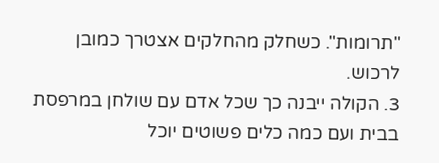"תרומות". כשחלק מהחלקים אצטרך כמובן לרכוש.
3. הקולה ייבנה כך שכל אדם עם שולחן במרפסת בבית ועם כמה כלים פשוטים יוכל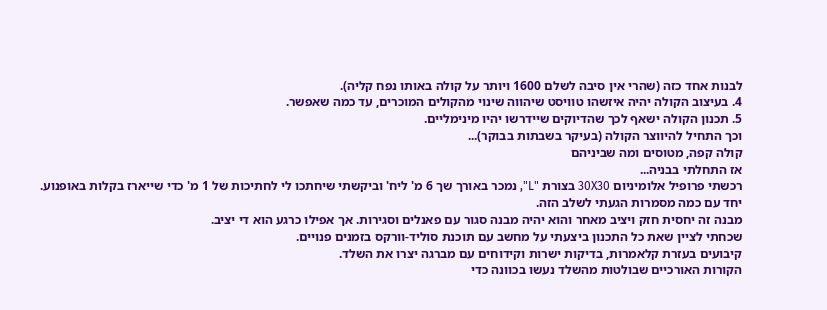לבנות אחד כזה (שהרי אין סיבה לשלם 1600 ויותר על קולה באותו נפח קליה).
4. בעיצוב הקולה יהיה איזשהו טוויסט שיהווה שינוי מהקולים המוכרים, עד כמה שאפשר.
5. תכנון הקולה ישאף לכך שהדיוקים שיידרשו יהיו מינימליים.
וכך התחיל להיווצר הקולה (בעיקר בשבתות בבוקר)...
קולה קפה, מטוסים ומה שביניהם
אז התחלתי בבניה...
רכשתי פרופיל אלומיניום 30X30 בצורת "L", נמכר באורך שך 6 מ' ליח' וביקשתי שיחתכו לי לחתיכות של 1 מ' כדי שייארז בקלות באופנוע.
יחד עם כמה מסמרות הגעתי לשלב הזה.
מבנה זה יחסית חזק ויציב מאחר והוא יהיה מבנה סגור עם פאנלים וסגירות. אך אפילו כרגע הוא די יציב.
שכחתי לציין שאת כל התכנון ביצעתי על מחשב עם תוכנת סוליד-וורקס בזמנים פנויים.
קיבועים בעזרת קלאמרות, בדיקות ישרות וקידוחים עם מברגה יצרו את השלד.
הקורות האורכיים שבולטות מהשלד נעשו בכוונה כדי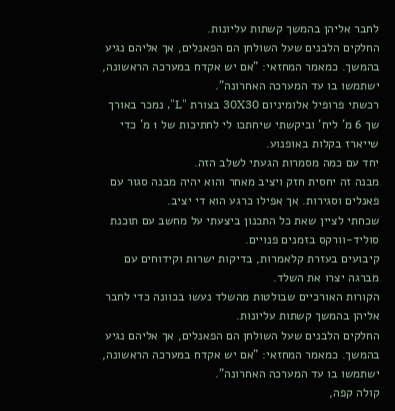לחבר אליהן בהמשך קשתות עליונות.
החלקים הלבנים שעל השולחן הם הפאנלים, אך אליהם נגיע בהמשך. כמאמר המחזאי: "אם יש אקדח במערכה הראשונה, ישתמשו בו עד המערכה האחרונה".
רכשתי פרופיל אלומיניום 30X30 בצורת "L", נמכר באורך שך 6 מ' ליח' וביקשתי שיחתכו לי לחתיכות של 1 מ' כדי שייארז בקלות באופנוע.
יחד עם כמה מסמרות הגעתי לשלב הזה.
מבנה זה יחסית חזק ויציב מאחר והוא יהיה מבנה סגור עם פאנלים וסגירות. אך אפילו כרגע הוא די יציב.
שכחתי לציין שאת כל התכנון ביצעתי על מחשב עם תוכנת סוליד-וורקס בזמנים פנויים.
קיבועים בעזרת קלאמרות, בדיקות ישרות וקידוחים עם מברגה יצרו את השלד.
הקורות האורכיים שבולטות מהשלד נעשו בכוונה כדי לחבר אליהן בהמשך קשתות עליונות.
החלקים הלבנים שעל השולחן הם הפאנלים, אך אליהם נגיע בהמשך. כמאמר המחזאי: "אם יש אקדח במערכה הראשונה, ישתמשו בו עד המערכה האחרונה".
קולה קפה,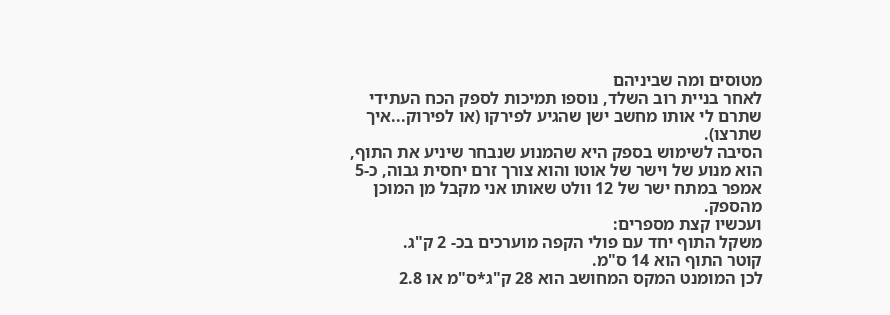מטוסים ומה שביניהם
לאחר בניית רוב השלד, נוספו תמיכות לספק הכח העתידי שתרם לי אותו מחשב ישן שהגיע לפירקו (או לפירוק...איך שתרצו).
הסיבה לשימוש בספק היא שהמנוע שנבחר שיניע את התוף, הוא מנוע של וישר של אוטו והוא צורך זרם יחסית גבוה, כ-5 אמפר במתח ישר של 12 וולט שאותו אני מקבל מן המוכן מהספק.
ועכשיו קצת מספרים:
משקל התוף יחד עם פולי הקפה מוערכים בכ- 2 ק"ג.
קוטר התוף הוא 14 ס"מ.
לכן המומנט המקס המחושב הוא 28 ק"ג*ס"מ או 2.8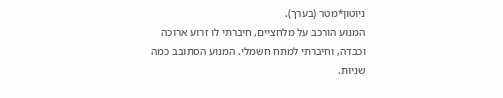ניוטון*מטר (בערך).
המנוע הורכב על מלחציים, חיברתי לו זרוע ארוכה וכבדה, וחיברתי למתח חשמלי. המנוע הסתובב כמה שניות.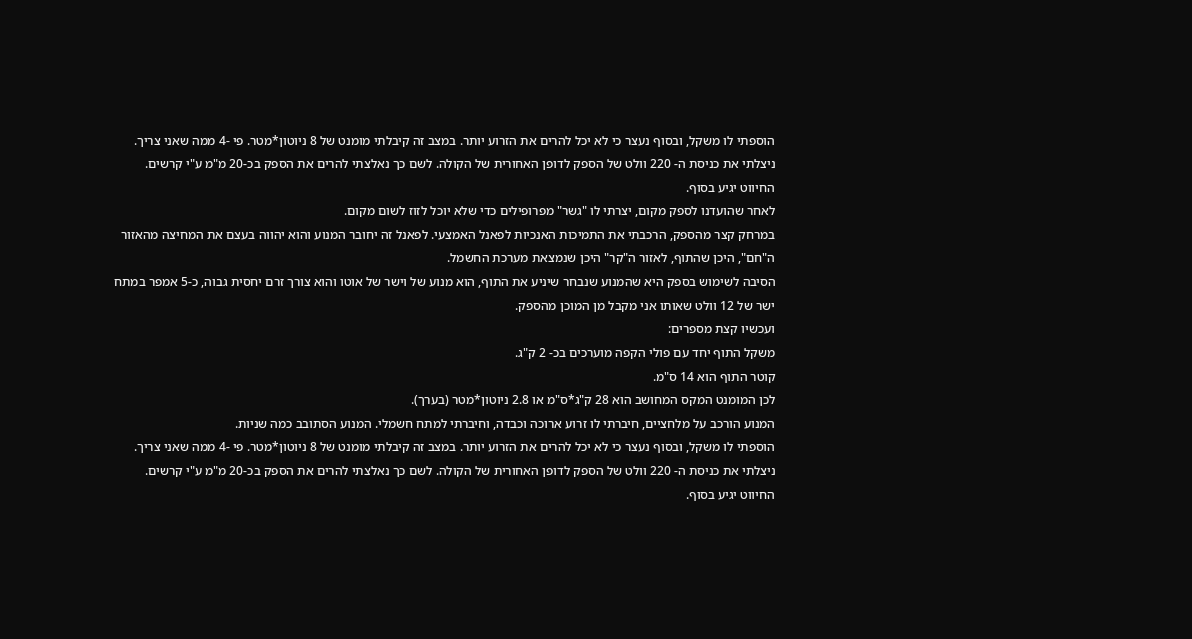הוספתי לו משקל, ובסוף נעצר כי לא יכל להרים את הזרוע יותר. במצב זה קיבלתי מומנט של 8 ניוטון*מטר. פי -4 ממה שאני צריך.
ניצלתי את כניסת ה- 220 וולט של הספק לדופן האחורית של הקולה. לשם כך נאלצתי להרים את הספק בכ-20 מ"מ ע"י קרשים.
החיווט יגיע בסוף.
לאחר שהועדנו לספק מקום, יצרתי לו "גשר" מפרופילים כדי שלא יוכל לזוז לשום מקום.
במרחק קצר מהספק, הרכבתי את התמיכות האנכיות לפאנל האמצעי. לפאנל זה יחובר המנוע והוא יהווה בעצם את המחיצה מהאזור ה"חם", היכן שהתוף, לאזור ה"קר" היכן שנמצאת מערכת החשמל.
הסיבה לשימוש בספק היא שהמנוע שנבחר שיניע את התוף, הוא מנוע של וישר של אוטו והוא צורך זרם יחסית גבוה, כ-5 אמפר במתח ישר של 12 וולט שאותו אני מקבל מן המוכן מהספק.
ועכשיו קצת מספרים:
משקל התוף יחד עם פולי הקפה מוערכים בכ- 2 ק"ג.
קוטר התוף הוא 14 ס"מ.
לכן המומנט המקס המחושב הוא 28 ק"ג*ס"מ או 2.8 ניוטון*מטר (בערך).
המנוע הורכב על מלחציים, חיברתי לו זרוע ארוכה וכבדה, וחיברתי למתח חשמלי. המנוע הסתובב כמה שניות.
הוספתי לו משקל, ובסוף נעצר כי לא יכל להרים את הזרוע יותר. במצב זה קיבלתי מומנט של 8 ניוטון*מטר. פי -4 ממה שאני צריך.
ניצלתי את כניסת ה- 220 וולט של הספק לדופן האחורית של הקולה. לשם כך נאלצתי להרים את הספק בכ-20 מ"מ ע"י קרשים.
החיווט יגיע בסוף.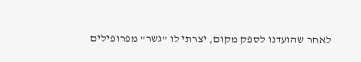לאחר שהועדנו לספק מקום, יצרתי לו "גשר" מפרופילים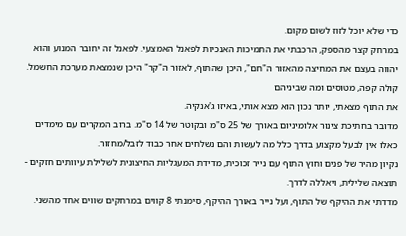כדי שלא יוכל לזוז לשום מקום.
במרחק קצר מהספק, הרכבתי את התמיכות האנכיות לפאנל האמצעי. לפאנל זה יחובר המנוע והוא יהווה בעצם את המחיצה מהאזור ה"חם", היכן שהתוף, לאזור ה"קר" היכן שנמצאת מערכת החשמל.
קולה קפה, מטוסים ומה שביניהם
את התוף מצאתי, יותר נכון הוא מצא אותי, באיזו ג'אנקיה.
מדובר בחתיכת צינור אלומיניום באורך של 25 ס"מ ובקוטר של 14 ס"מ. ברוב המקרים עם מימדים כאלו אין לבעל מקצוע בדרך כלל מה לעשות והם נשלחים אחר כבוד לזבל/מחזור.
נקיון מהיר של פנים וחוץ התוף עם נייר זכוכית, מדידת המעגליות החיצונית לשלילת עיוותים חזקים - תוצאה שלילית, ויאללה לדרך.
מדדתי את ההיקף של התוף, ועל נייר באורך ההיקף, סימנתי 8 קווים במרחקים שווים אחד מהשני.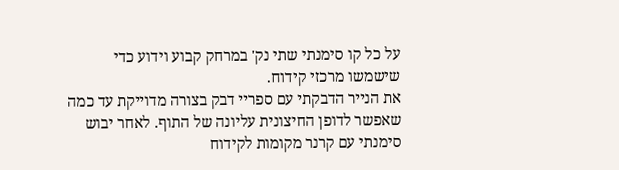על כל קו סימנתי שתי נק' במרחק קבוע וידוע כדי שישמשו מרכזי קידוח.
את הנייר הדבקתי עם ספריי דבק בצורה מדוייקת עד כמה שאפשר לדופן החיצונית עליונה של התוף. לאחר יבוש סימנתי עם קרנר מקומות לקידוח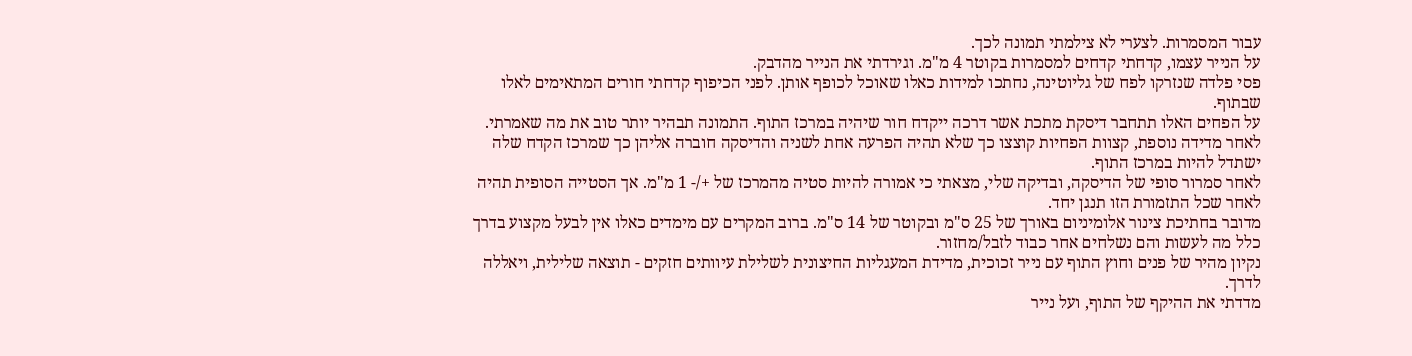עבור המסמרות. לצערי לא צילמתי תמונה לכך.
על הנייר עצמו, קדחתי קדחים למסמרות בקוטר 4 מ"מ. וגירדתי את הנייר מהדבק.
פסי פלדה שנזרקו לפח של גליוטינה, נחתכו למידות כאלו שאוכל לכופף אותן. לפני הכיפוף קדחתי חורים המתאימים לאלו שבתוף.
על הפחים האלו תתחבר דיסקת מתכת אשר דרכה ייקדח חור שיהיה במרכז התוף. התמונה תבהיר יותר טוב את מה שאמרתי.
לאחר מדידה נוספת, קצוות הפחיות קוצצו כך שלא תהיה הפרעה אחת לשניה והדיסקה חוברה אליהן כך שמרכז הקדח שלה ישתדל להיות במרכז התוף.
לאחר סמרור סופי של הדיסקה, ובדיקה שלי, מצאתי כי אמורה להיות סטיה מהמרכז של +/- 1 מ"מ. אך הסטייה הסופית תהיה לאחר שכל התזמורת הזו תנגן יחד.
מדובר בחתיכת צינור אלומיניום באורך של 25 ס"מ ובקוטר של 14 ס"מ. ברוב המקרים עם מימדים כאלו אין לבעל מקצוע בדרך כלל מה לעשות והם נשלחים אחר כבוד לזבל/מחזור.
נקיון מהיר של פנים וחוץ התוף עם נייר זכוכית, מדידת המעגליות החיצונית לשלילת עיוותים חזקים - תוצאה שלילית, ויאללה לדרך.
מדדתי את ההיקף של התוף, ועל נייר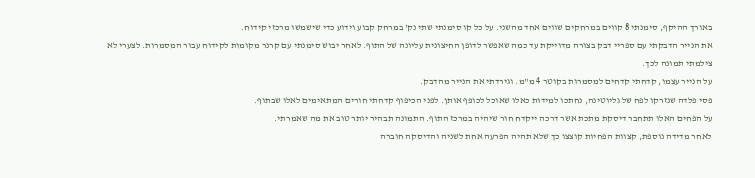באורך ההיקף, סימנתי 8 קווים במרחקים שווים אחד מהשני. על כל קו סימנתי שתי נק' במרחק קבוע וידוע כדי שישמשו מרכזי קידוח.
את הנייר הדבקתי עם ספריי דבק בצורה מדוייקת עד כמה שאפשר לדופן החיצונית עליונה של התוף. לאחר יבוש סימנתי עם קרנר מקומות לקידוח עבור המסמרות. לצערי לא צילמתי תמונה לכך.
על הנייר עצמו, קדחתי קדחים למסמרות בקוטר 4 מ"מ. וגירדתי את הנייר מהדבק.
פסי פלדה שנזרקו לפח של גליוטינה, נחתכו למידות כאלו שאוכל לכופף אותן. לפני הכיפוף קדחתי חורים המתאימים לאלו שבתוף.
על הפחים האלו תתחבר דיסקת מתכת אשר דרכה ייקדח חור שיהיה במרכז התוף. התמונה תבהיר יותר טוב את מה שאמרתי.
לאחר מדידה נוספת, קצוות הפחיות קוצצו כך שלא תהיה הפרעה אחת לשניה והדיסקה חוברה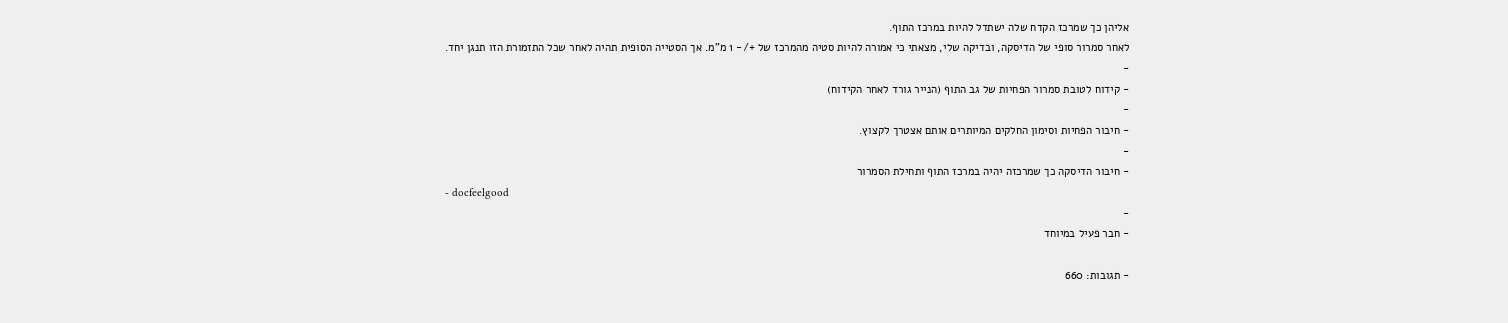אליהן כך שמרכז הקדח שלה ישתדל להיות במרכז התוף.
לאחר סמרור סופי של הדיסקה, ובדיקה שלי, מצאתי כי אמורה להיות סטיה מהמרכז של +/- 1 מ"מ. אך הסטייה הסופית תהיה לאחר שכל התזמורת הזו תנגן יחד.
-
- קידוח לטובת סמרור הפחיות של גב התוף (הנייר גורד לאחר הקידוח)
-
- חיבור הפחיות וסימון החלקים המיותרים אותם אצטרך לקצוץ.
-
- חיבור הדיסקה כך שמרכזה יהיה במרכז התוף ותחילת הסמרור
- docfeelgood
-
- חבר פעיל במיוחד

- תגובות: 660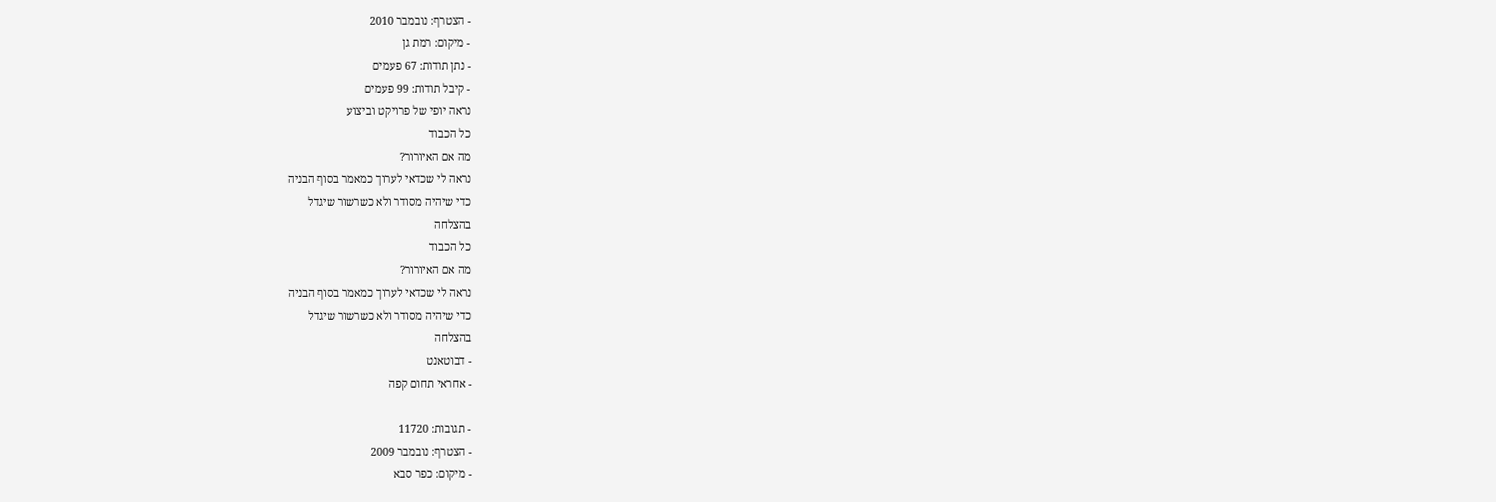- הצטרף: נובמבר 2010
- מיקום: רמת גן
- נתן תודות: 67 פעמים
- קיבל תודות: 99 פעמים
נראה יופי של פרויקט וביצוע
כל הכבוד
מה אם האיורור?
נראה לי שכדאי לערוך כמאמר בסוף הבניה
כדי שיהיה מסודר ולא כשרשור שיגדל
בהצלחה
כל הכבוד
מה אם האיורור?
נראה לי שכדאי לערוך כמאמר בסוף הבניה
כדי שיהיה מסודר ולא כשרשור שיגדל
בהצלחה
- דבוטאנט
- אחראי תחום קפה

- תגובות: 11720
- הצטרף: נובמבר 2009
- מיקום: כפר סבא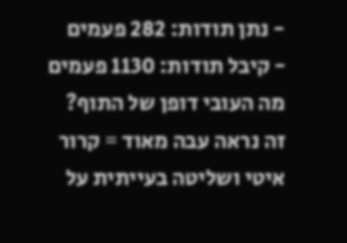- נתן תודות: 282 פעמים
- קיבל תודות: 1130 פעמים
מה העובי דופן של התוף?
זה נראה עבה מאוד = קרור איטי ושליטה בעייתית על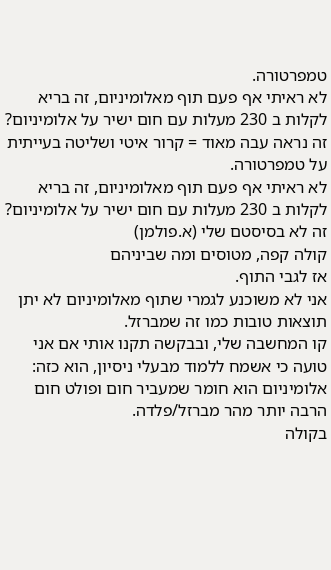טמפרטורה.
לא ראיתי אף פעם תוף מאלומיניום, זה בריא לקלות ב 230 מעלות עם חום ישיר על אלומיניום?
זה נראה עבה מאוד = קרור איטי ושליטה בעייתית על טמפרטורה.
לא ראיתי אף פעם תוף מאלומיניום, זה בריא לקלות ב 230 מעלות עם חום ישיר על אלומיניום?
זה לא בסיסטם שלי (א.פולמן)
קולה קפה, מטוסים ומה שביניהם
אז לגבי התוף.
אני לא משוכנע לגמרי שתוף מאלומיניום לא יתן תוצאות טובות כמו זה שמברזל.
קו המחשבה שלי, ובבקשה תקנו אותי אם אני טועה כי אשמח ללמוד מבעלי ניסיון, הוא כזה:
אלומיניום הוא חומר שמעביר חום ופולט חום הרבה יותר מהר מברזל/פלדה.
בקולה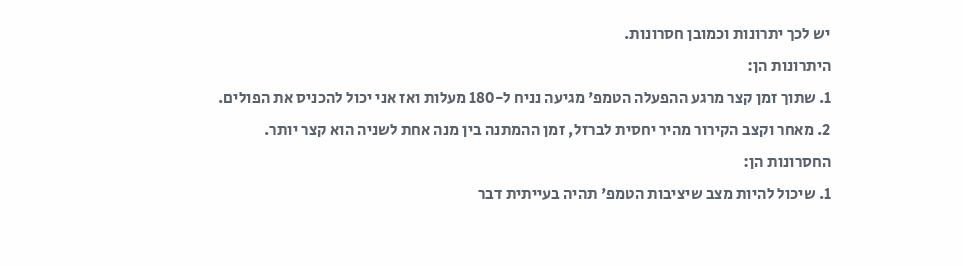יש לכך יתרונות וכמובן חסרונות.
היתרונות הן:
1. שתוך זמן קצר מרגע ההפעלה הטמפ' מגיעה נניח ל-180 מעלות ואז אני יכול להכניס את הפולים.
2. מאחר וקצב הקירור מהיר יחסית לברזל, זמן ההמתנה בין מנה אחת לשניה הוא קצר יותר.
החסרונות הן:
1. שיכול להיות מצב שיציבות הטמפ' תהיה בעייתית דבר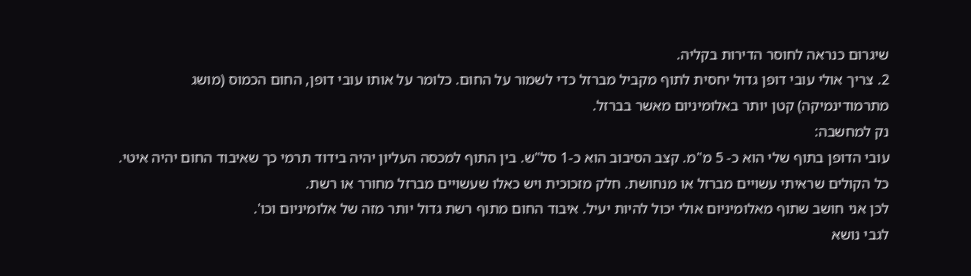שיגרום כנראה לחוסר הדירות בקליה.
2. צריך אולי עובי דופן גדול יחסית לתוף מקביל מברזל כדי לשמור על החום. כלומר על אותו עובי דופן, החום הכמוס (מושג מתרמודינמיקה) קטן יותר באלומיניום מאשר בברזל.
נק למחשבה:
עובי הדופן בתוף שלי הוא כ- 5 מ"מ. קצב הסיבוב הוא כ-1 סל"ש. בין התוף למכסה העליון יהיה בידוד תרמי כך שאיבוד החום יהיה איטי.
כל הקולים שראיתי עשויים מברזל או מנחושת. חלק מזכוכית ויש כאלו שעשויים מברזל מחורר או רשת.
לכן אני חושב שתוף מאלומיניום אולי יכול להיות יעיל. איבוד החום מתוף רשת גדול יותר מזה של אלומיניום וכו'.
לגבי נושא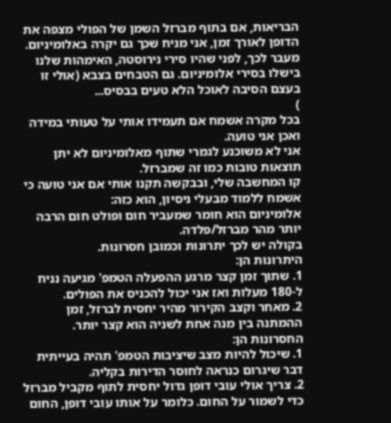הבריאות, אם בתוף מברזל השמן של הפולי מצפה את הדופן לאורך זמן, אני מניח שכך גם יקרה באלומיניום. מעבר לכך, לפני שהיו סירי נירוסטה, האימהות שלנו בישלו בסירי אלומיניום. גם הטבחים בצבא (אולי זו בעצם הסיבה לאוכל הלא טעים בבסיס...
)
בכל מקרה אשמח אם תעמידו אותי על טעותי במידה ואכן אני טועה.
אני לא משוכנע לגמרי שתוף מאלומיניום לא יתן תוצאות טובות כמו זה שמברזל.
קו המחשבה שלי, ובבקשה תקנו אותי אם אני טועה כי אשמח ללמוד מבעלי ניסיון, הוא כזה:
אלומיניום הוא חומר שמעביר חום ופולט חום הרבה יותר מהר מברזל/פלדה.
בקולה יש לכך יתרונות וכמובן חסרונות.
היתרונות הן:
1. שתוך זמן קצר מרגע ההפעלה הטמפ' מגיעה נניח ל-180 מעלות ואז אני יכול להכניס את הפולים.
2. מאחר וקצב הקירור מהיר יחסית לברזל, זמן ההמתנה בין מנה אחת לשניה הוא קצר יותר.
החסרונות הן:
1. שיכול להיות מצב שיציבות הטמפ' תהיה בעייתית דבר שיגרום כנראה לחוסר הדירות בקליה.
2. צריך אולי עובי דופן גדול יחסית לתוף מקביל מברזל כדי לשמור על החום. כלומר על אותו עובי דופן, החום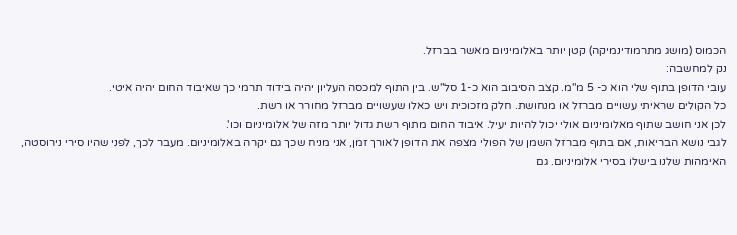הכמוס (מושג מתרמודינמיקה) קטן יותר באלומיניום מאשר בברזל.
נק למחשבה:
עובי הדופן בתוף שלי הוא כ- 5 מ"מ. קצב הסיבוב הוא כ-1 סל"ש. בין התוף למכסה העליון יהיה בידוד תרמי כך שאיבוד החום יהיה איטי.
כל הקולים שראיתי עשויים מברזל או מנחושת. חלק מזכוכית ויש כאלו שעשויים מברזל מחורר או רשת.
לכן אני חושב שתוף מאלומיניום אולי יכול להיות יעיל. איבוד החום מתוף רשת גדול יותר מזה של אלומיניום וכו'.
לגבי נושא הבריאות, אם בתוף מברזל השמן של הפולי מצפה את הדופן לאורך זמן, אני מניח שכך גם יקרה באלומיניום. מעבר לכך, לפני שהיו סירי נירוסטה, האימהות שלנו בישלו בסירי אלומיניום. גם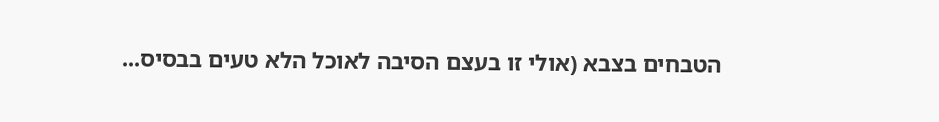הטבחים בצבא (אולי זו בעצם הסיבה לאוכל הלא טעים בבסיס...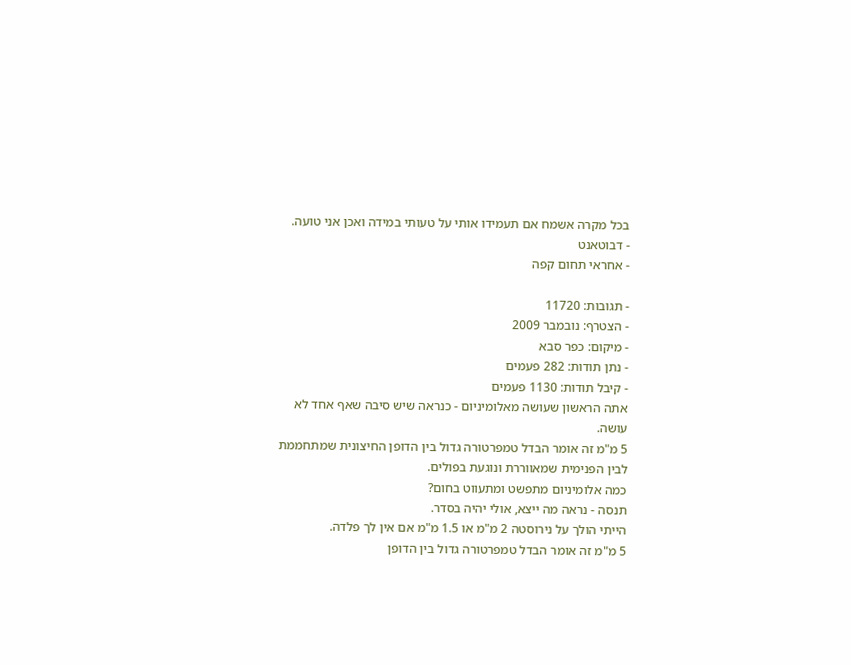בכל מקרה אשמח אם תעמידו אותי על טעותי במידה ואכן אני טועה.
- דבוטאנט
- אחראי תחום קפה

- תגובות: 11720
- הצטרף: נובמבר 2009
- מיקום: כפר סבא
- נתן תודות: 282 פעמים
- קיבל תודות: 1130 פעמים
אתה הראשון שעושה מאלומיניום - כנראה שיש סיבה שאף אחד לא עושה.
5 מ"מ זה אומר הבדל טמפרטורה גדול בין הדופן החיצונית שמתחממת לבין הפנימית שמאווררת ונוגעת בפולים.
כמה אלומיניום מתפשט ומתעווט בחום?
תנסה - נראה מה ייצא, אולי יהיה בסדר.
הייתי הולך על נירוסטה 2 מ"מ או 1.5 מ"מ אם אין לך פלדה.
5 מ"מ זה אומר הבדל טמפרטורה גדול בין הדופן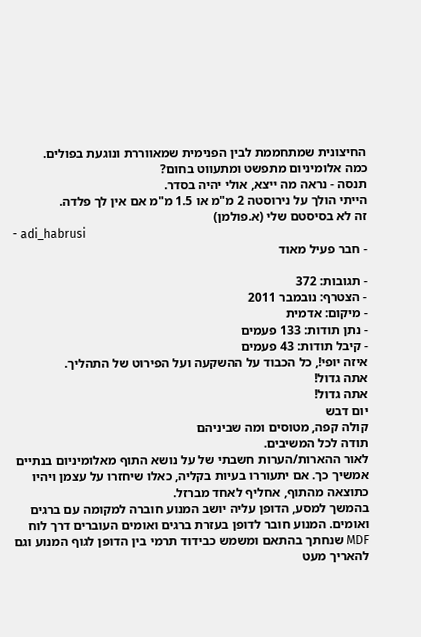החיצונית שמתחממת לבין הפנימית שמאווררת ונוגעת בפולים.
כמה אלומיניום מתפשט ומתעווט בחום?
תנסה - נראה מה ייצא, אולי יהיה בסדר.
הייתי הולך על נירוסטה 2 מ"מ או 1.5 מ"מ אם אין לך פלדה.
זה לא בסיסטם שלי (א.פולמן)
- adi_habrusi
- חבר פעיל מאוד

- תגובות: 372
- הצטרף: נובמבר 2011
- מיקום: אדמית
- נתן תודות: 133 פעמים
- קיבל תודות: 43 פעמים
איזה יופי!, כל הכבוד על ההשקעה ועל הפירוט של התהליך.
אתה גדול!
אתה גדול!
יום דבש
קולה קפה, מטוסים ומה שביניהם
תודה לכל המשיבים.
לאור ההארות/הערות חשבתי של על נושא התוף מאלומיניום בנתיים אמשיך כך. אם יתעוררו בעיות בקליה, כאלו שיחזרו על עצמן ויהיו כתוצאה מהתוף, אחליף לאחד מברזל.
בהמשך למסע, הדופן עליה יושב המנוע חוברה למקומה עם ברגים ואומים. המנוע חובר לדופן בעזרת ברגים ואומים העוברים דרך לוח MDF שנחתך בהתאם ומשמש כבידוד תרמי בין הדופן לגוף המנוע וגם להאריך מעט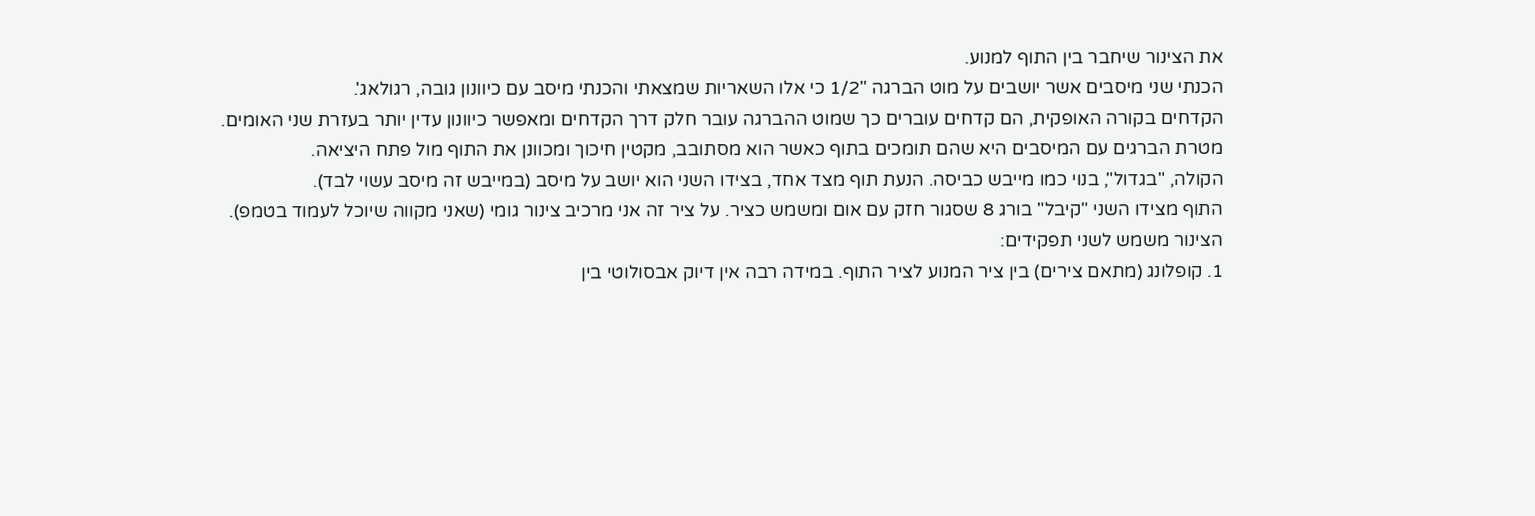את הצינור שיחבר בין התוף למנוע.
הכנתי שני מיסבים אשר יושבים על מוט הברגה "1/2 כי אלו השאריות שמצאתי והכנתי מיסב עם כיוונון גובה, רגולאג'.
הקדחים בקורה האופקית, הם קדחים עוברים כך שמוט ההברגה עובר חלק דרך הקדחים ומאפשר כיוונון עדין יותר בעזרת שני האומים.
מטרת הברגים עם המיסבים היא שהם תומכים בתוף כאשר הוא מסתובב, מקטין חיכוך ומכוונן את התוף מול פתח היציאה.
הקולה, "בגדול", בנוי כמו מייבש כביסה. הנעת תוף מצד אחד, בצידו השני הוא יושב על מיסב (במייבש זה מיסב עשוי לבד).
התוף מצידו השני "קיבל" בורג 8 שסגור חזק עם אום ומשמש כציר. על ציר זה אני מרכיב צינור גומי (שאני מקווה שיוכל לעמוד בטמפ).
הצינור משמש לשני תפקידים:
1. קופלונג (מתאם צירים) בין ציר המנוע לציר התוף. במידה רבה אין דיוק אבסולוטי בין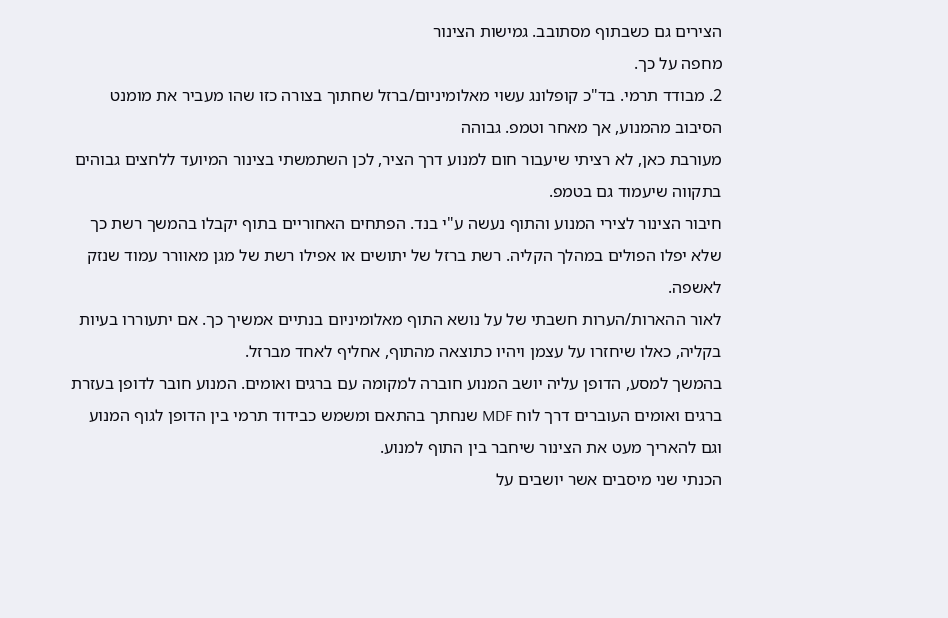הצירים גם כשבתוף מסתובב. גמישות הצינור
מחפה על כך.
2. מבודד תרמי. בד"כ קופלונג עשוי מאלומיניום/ברזל שחתוך בצורה כזו שהו מעביר את מומנט הסיבוב מהמנוע, אך מאחר וטמפ. גבוהה
מעורבת כאן, לא רציתי שיעבור חום למנוע דרך הציר, לכן השתמשתי בצינור המיועד ללחצים גבוהים בתקווה שיעמוד גם בטמפ.
חיבור הצינור לצירי המנוע והתוף נעשה ע"י בנד. הפתחים האחוריים בתוף יקבלו בהמשך רשת כך שלא יפלו הפולים במהלך הקליה. רשת ברזל של יתושים או אפילו רשת של מגן מאוורר עמוד שנזק לאשפה.
לאור ההארות/הערות חשבתי של על נושא התוף מאלומיניום בנתיים אמשיך כך. אם יתעוררו בעיות בקליה, כאלו שיחזרו על עצמן ויהיו כתוצאה מהתוף, אחליף לאחד מברזל.
בהמשך למסע, הדופן עליה יושב המנוע חוברה למקומה עם ברגים ואומים. המנוע חובר לדופן בעזרת ברגים ואומים העוברים דרך לוח MDF שנחתך בהתאם ומשמש כבידוד תרמי בין הדופן לגוף המנוע וגם להאריך מעט את הצינור שיחבר בין התוף למנוע.
הכנתי שני מיסבים אשר יושבים על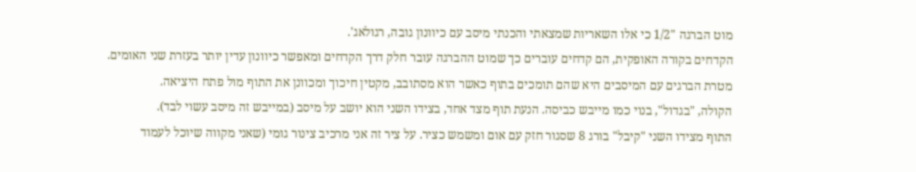מוט הברגה "1/2 כי אלו השאריות שמצאתי והכנתי מיסב עם כיוונון גובה, רגולאג'.
הקדחים בקורה האופקית, הם קדחים עוברים כך שמוט ההברגה עובר חלק דרך הקדחים ומאפשר כיוונון עדין יותר בעזרת שני האומים.
מטרת הברגים עם המיסבים היא שהם תומכים בתוף כאשר הוא מסתובב, מקטין חיכוך ומכוונן את התוף מול פתח היציאה.
הקולה, "בגדול", בנוי כמו מייבש כביסה. הנעת תוף מצד אחד, בצידו השני הוא יושב על מיסב (במייבש זה מיסב עשוי לבד).
התוף מצידו השני "קיבל" בורג 8 שסגור חזק עם אום ומשמש כציר. על ציר זה אני מרכיב צינור גומי (שאני מקווה שיוכל לעמוד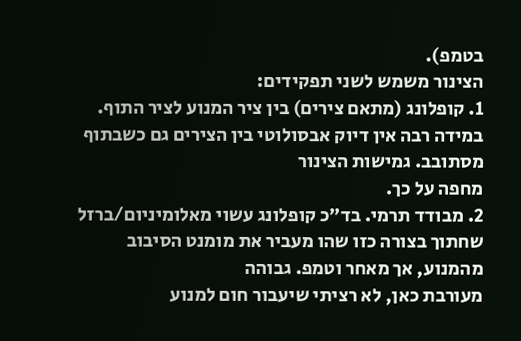בטמפ).
הצינור משמש לשני תפקידים:
1. קופלונג (מתאם צירים) בין ציר המנוע לציר התוף. במידה רבה אין דיוק אבסולוטי בין הצירים גם כשבתוף מסתובב. גמישות הצינור
מחפה על כך.
2. מבודד תרמי. בד"כ קופלונג עשוי מאלומיניום/ברזל שחתוך בצורה כזו שהו מעביר את מומנט הסיבוב מהמנוע, אך מאחר וטמפ. גבוהה
מעורבת כאן, לא רציתי שיעבור חום למנוע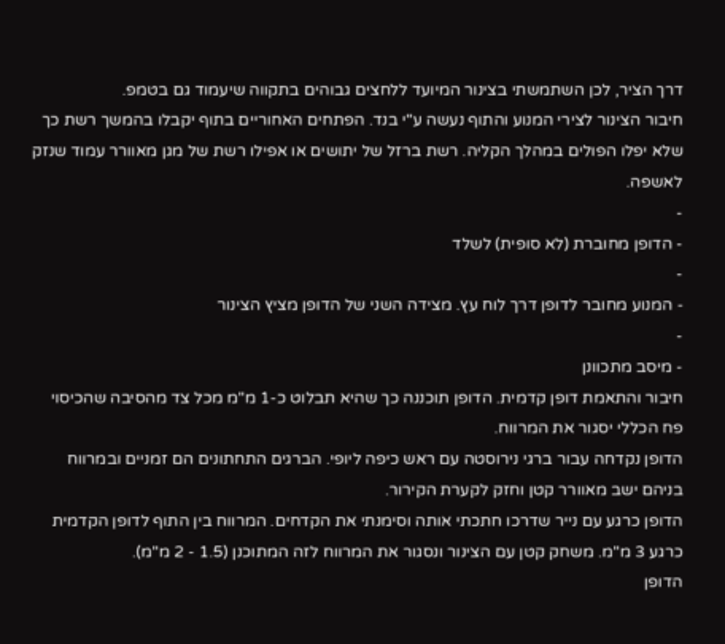דרך הציר, לכן השתמשתי בצינור המיועד ללחצים גבוהים בתקווה שיעמוד גם בטמפ.
חיבור הצינור לצירי המנוע והתוף נעשה ע"י בנד. הפתחים האחוריים בתוף יקבלו בהמשך רשת כך שלא יפלו הפולים במהלך הקליה. רשת ברזל של יתושים או אפילו רשת של מגן מאוורר עמוד שנזק לאשפה.
-
- הדופן מחוברת (לא סופית) לשלד
-
- המנוע מחובר לדופן דרך לוח עץ. מצידה השני של הדופן מציץ הצינור
-
- מיסב מתכוונן
חיבור והתאמת דופן קדמית. הדופן תוכננה כך שהיא תבלוט כ-1 מ"מ מכל צד מהסיבה שהכיסוי פח הכללי יסגור את המרווח.
הדופן נקדחה עבור ברגי נירוסטה עם ראש כיפה ליופי. הברגים התחתונים הם זמניים ובמרווח בניהם ישב מאוורר קטן וחזק לקערת הקירור.
הדופן כרגע עם נייר שדרכו חתכתי אותה וסימנתי את הקדחים. המרווח בין התוף לדופן הקדמית כרגע 3 מ"מ. משחק קטן עם הצינור ונסגור את המרווח לזה המתוכנן (1.5 - 2 מ"מ).
הדופן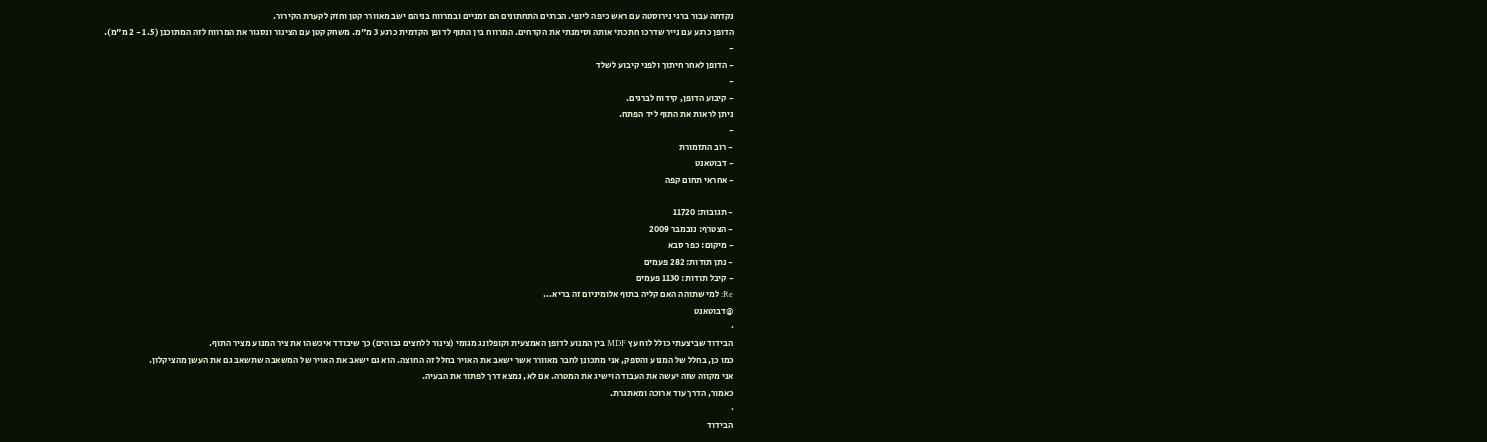נקדחה עבור ברגי נירוסטה עם ראש כיפה ליופי. הברגים התחתונים הם זמניים ובמרווח בניהם ישב מאוורר קטן וחזק לקערת הקירור.
הדופן כרגע עם נייר שדרכו חתכתי אותה וסימנתי את הקדחים. המרווח בין התוף לדופן הקדמית כרגע 3 מ"מ. משחק קטן עם הצינור ונסגור את המרווח לזה המתוכנן (1.5 - 2 מ"מ).
-
- הדופן לאחר חיתוך ולפני קיבוע לשלד
-
- קיבוע הדופן, קידוח לברגים.
ניתן לראות את התוף ליד הפתח.
-
- רוב התזמורת
- דבוטאנט
- אחראי תחום קפה

- תגובות: 11720
- הצטרף: נובמבר 2009
- מיקום: כפר סבא
- נתן תודות: 282 פעמים
- קיבל תודות: 1130 פעמים
Re: למי שתוהה האם קליה בתוף אלומיניום זה בריא...
@דבוטאנט
·
הבידוד שביצעתי כולל לוח עץ MDF בין המנוע לדופן האמצעית וקופלונג מגומי (צינור ללחצים גבוהים) כך שיבודד איכשהו את ציר המנוע מציר התוף.
כמו כן, בחלל של המנוע והספק, אני מתכונן לחבר מאוורר אשר ישאב את האויר בחלל זה החוצה. הוא גם ישאב את האויר של המשאבה שתשאב גם את העשן מהציקלון.
אני מקווה שזה יעשה את העבודה וישיג את המטרה. אם לא, נמצא דרך לפתור את הבעיה.
כאמור, הדרך עוד ארוכה ומאתגרת.
·
הבידוד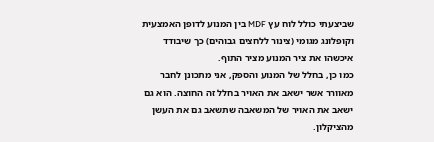שביצעתי כולל לוח עץ MDF בין המנוע לדופן האמצעית וקופלונג מגומי (צינור ללחצים גבוהים) כך שיבודד איכשהו את ציר המנוע מציר התוף.
כמו כן, בחלל של המנוע והספק, אני מתכונן לחבר מאוורר אשר ישאב את האויר בחלל זה החוצה. הוא גם ישאב את האויר של המשאבה שתשאב גם את העשן מהציקלון.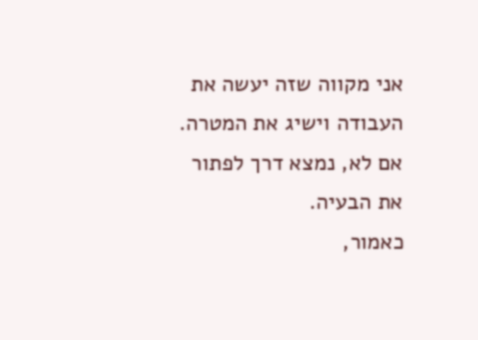אני מקווה שזה יעשה את העבודה וישיג את המטרה. אם לא, נמצא דרך לפתור את הבעיה.
כאמור,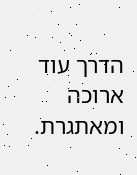הדרך עוד ארוכה ומאתגרת.